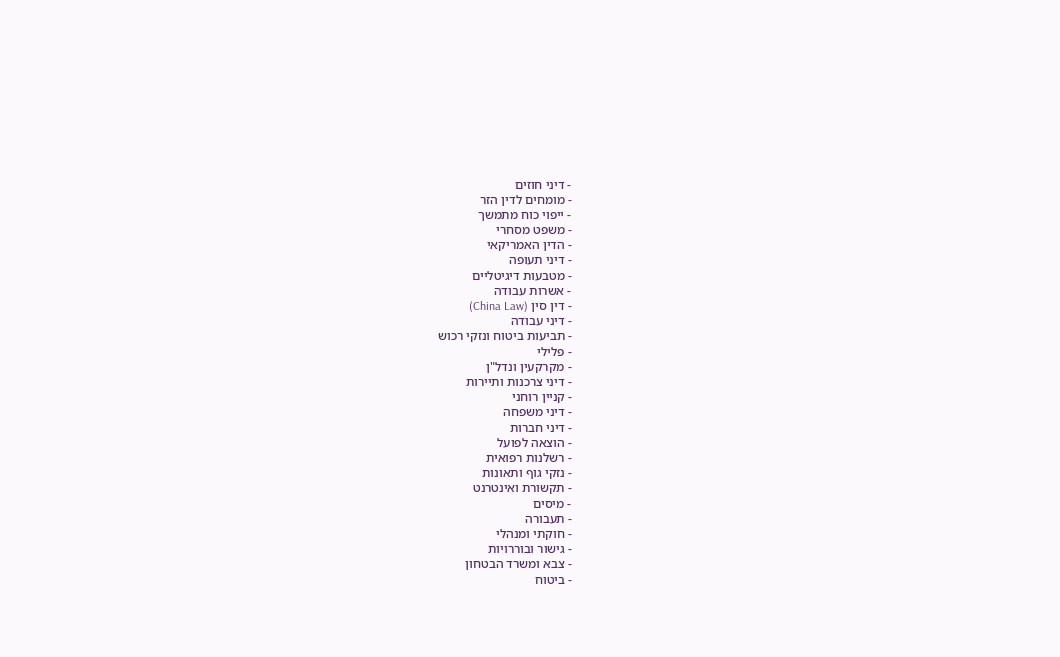- דיני חוזים
- מומחים לדין הזר
- ייפוי כוח מתמשך
- משפט מסחרי
- הדין האמריקאי
- דיני תעופה
- מטבעות דיגיטליים
- אשרות עבודה
- דין סין (China Law)
- דיני עבודה
- תביעות ביטוח ונזקי רכוש
- פלילי
- מקרקעין ונדל"ן
- דיני צרכנות ותיירות
- קניין רוחני
- דיני משפחה
- דיני חברות
- הוצאה לפועל
- רשלנות רפואית
- נזקי גוף ותאונות
- תקשורת ואינטרנט
- מיסים
- תעבורה
- חוקתי ומנהלי
- גישור ובוררויות
- צבא ומשרד הבטחון
- ביטוח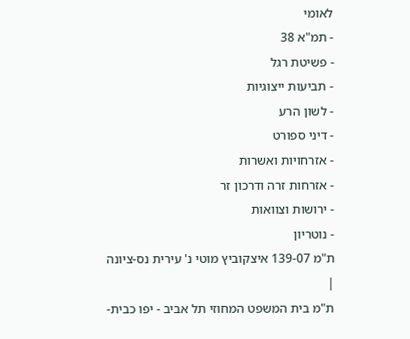לאומי
- תמ"א 38
- פשיטת רגל
- תביעות ייצוגיות
- לשון הרע
- דיני ספורט
- אזרחויות ואשרות
- אזרחות זרה ודרכון זר
- ירושות וצוואות
- נוטריון
ת"מ 139-07 איצקוביץ מוטי נ' עירית נס-ציונה
|
ת"מ בית המשפט המחוזי תל אביב - יפו כבית-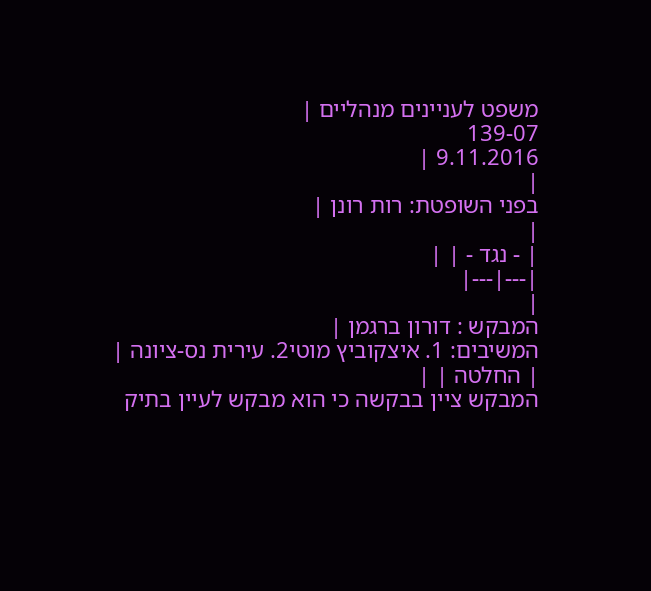משפט לעניינים מנהליים |
139-07
9.11.2016 |
|
בפני השופטת: רות רונן |
|
| - נגד - | |
|---|---|
|
המבקש : דורון ברגמן |
המשיבים: 1. איצקוביץ מוטי2. עירית נס-ציונה |
| החלטה | |
המבקש ציין בבקשה כי הוא מבקש לעיין בתיק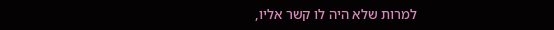למרות שלא היה לו קשר אליו,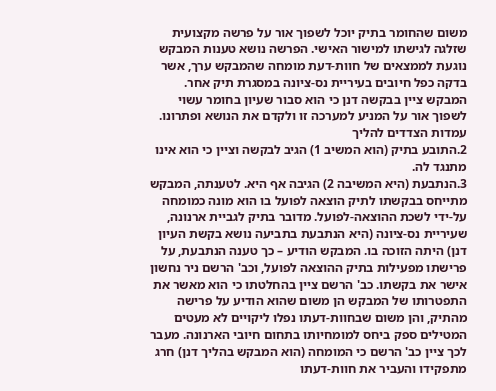משום שהחומר בתיק יוכל לשפוך אור על פרשה מקצועית שזלגה לגישתו למישור האישי. הפרשה נושא טענות המבקש נוגעת לממצאים של חוות-דעת מומחה שהמבקש ערך, אשר בדקה כפל חיובים בעיריית נס-ציונה במסגרת תיק אחר. המבקש ציין בבקשה דנן כי הוא סבור שעיון בחומר עשוי לשפוך אור על המניע למערכה זו ולקדם את הנושא ופתרונו.
עמדות הצדדים להליך
2.התובע בתיק (הוא המשיב 1) הגיב לבקשה וציין כי הוא אינו מתנגד לה.
3.הנתבעת (היא המשיבה 2) הגיבה אף היא. לטענתה, המבקש מתייחס בבקשתו לתיק הוצאה לפועל בו הוא מונה כמומחה על-ידי לשכת ההוצאה-לפועל. מדובר בתיק לגביית ארנונה, שעיריית נס-ציונה (היא הנתבעת בתביעה נושא בקשת העיון דנן) היתה הזוכה בו. המבקש הודיע – כך טענה הנתבעת, על פרישתו מפעילות בתיק ההוצאה לפועל, וכב' הרשם ניר נחשון אישר את בקשתו. כב' הרשם ציין בהחלטתו כי הוא מאשר את התפטרותו של המבקש הן משום שהוא הודיע על פרישה מהתיק, והן משום שבחוות-דעתו נפלו ליקויים לא מעטים המטילים ספק ביחס למומחיותו בתחום חיובי הארנונה. מעבר לכך ציין כב' הרשם כי המומחה (הוא המבקש בהליך דנן) חרג מתפקידו והעביר את חוות-דעתו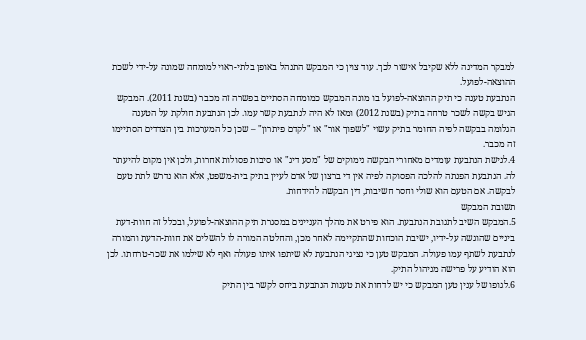למבקר המדינה ללא שקיבל אישור לכך. עוד צוין כי המבקש התנהל באופן בלתי-ראוי למומחה שמונה על-ידי לשכת ההוצאה-לפועל.
הנתבעת טענה כי תיק ההוצאה-לפועל בו מונה המבקש כמומחה הסתיים בפשרה זה מכבר (בשנת 2011). המבקש הגיש בקשה לשכר טרחה בתיק (בשנת 2012) ומאז לא היה לנתבעת קשר עמו. לכן הנתבעת חולקת על הטענה הגלומה בבקשה לפיה החומר בתיק עשוי "לשפוך אור" או "לקדם פיתרון" – שכן כל המערכות בין הצדדים הסתיימו זה מכבר.
4.לגישת הנתבעת עומדים מאחורי הבקשה נימוקים של "מסע דיג" או סיבות פסולות אחרות, ולכן אין מקום להיעתר לה. הנתבעת הפנתה להלכה הפסוקה לפיה אין די ברצון של אדם לעיין בתיק בית-משפט, אלא הוא נדרש לתת טעם לבקשה. אם הטעם הוא שולי וחסר חשיבות, דין הבקשה להידחות.
תשובת המבקש
5.המבקש השיב לתגובת הנתבעת. הוא פירט את מהלך העניינים במסגרת תיק ההוצאה-לפועל, ובכלל זה חוות-דעת ביניים שהוגשה על-ידיו, ישיבת הוכחות שהתקיימה לאחר מכן, והחלטה המורה לו להשלים את חוות-הדעת והמורה לנתבעת לשתף עמו פעולה. המבקש טען כי נציגי הנתבעת לא שיתפו איתו פעולה ואף לא שילמו את שכר-טרחתו. לכן הוא הודיע על פרישה מניהול התיק.
6.לגופו של ענין טען המבקש כי יש לדחות את טענות הנתבעת ביחס לקשר בין התיק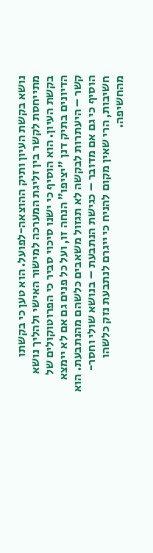נושא בקשת העיון ותיק ההוצאה-לפועל. הוא טען כי בקשתו מתייחסת לקשר בין זליגת המערכה למישור האישי ולהליך נושא בקשת העיון. הוא הוסיף כי ישנו סיכוי סביר כי הפרוטוקולים של הדיונים בתיק דנן "יציפו" הנחה זו, ועל כל פנים גם אם לא יימצא קשר – היעתרות לבקשה לא תגזול משאבים כלשהם מהנתבעת. הוא הוסיף כי גם אם מדובר – כגישת הנתבעת – בנושא שולי וחסר-חשיבות, הרי שאין מקום להניח כי ייגרם לנתבעת נזק כלשהו מהחשיפה.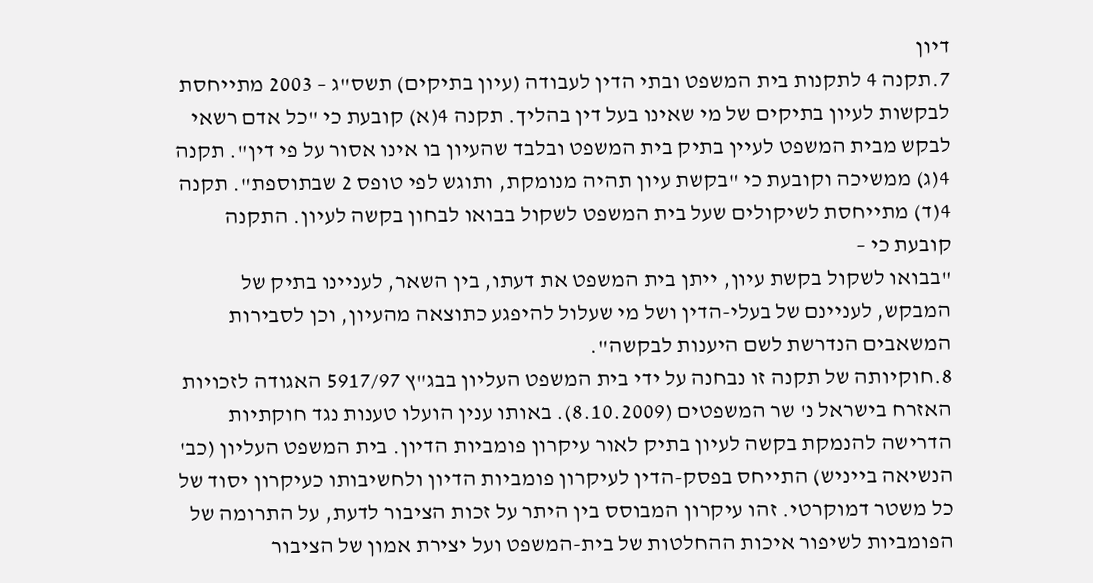דיון
7.תקנה 4 לתקנות בית המשפט ובתי הדין לעבודה (עיון בתיקים) תשס"ג – 2003 מתייחסת לבקשות לעיון בתיקים של מי שאינו בעל דין בהליך. תקנה 4(א) קובעת כי "כל אדם רשאי לבקש מבית המשפט לעיין בתיק בית המשפט ובלבד שהעיון בו אינו אסור על פי דין". תקנה 4(ג) ממשיכה וקובעת כי "בקשת עיון תהיה מנומקת, ותוגש לפי טופס 2 שבתוספת". תקנה 4(ד) מתייחסת לשיקולים שעל בית המשפט לשקול בבואו לבחון בקשה לעיון. התקנה קובעת כי –
"בבואו לשקול בקשת עיון, ייתן בית המשפט את דעתו, בין השאר, לעניינו בתיק של המבקש, לעניינם של בעלי-הדין ושל מי שעלול להיפגע כתוצאה מהעיון, וכן לסבירות המשאבים הנדרשת לשם היענות לבקשה".
8.חוקיותה של תקנה זו נבחנה על ידי בית המשפט העליון בבג"ץ 5917/97 האגודה לזכויות האזרח בישראל נ' שר המשפטים (8.10.2009). באותו ענין הועלו טענות נגד חוקתיות הדרישה להנמקת בקשה לעיון בתיק לאור עיקרון פומביות הדיון. בית המשפט העליון (כב' הנשיאה בייניש) התייחס בפסק-הדין לעיקרון פומביות הדיון ולחשיבותו כעיקרון יסוד של כל משטר דמוקרטי. זהו עיקרון המבוסס בין היתר על זכות הציבור לדעת, על התרומה של הפומביות לשיפור איכות ההחלטות של בית-המשפט ועל יצירת אמון של הציבור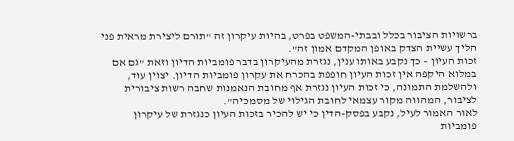ברשויות הציבור בכלל ובבתי-המשפט בפרט, בהיות עיקרון זה "תורם ליצירת מראית פני הליך עשיית הצדק באופן המקדם אמון זה".
זכות העיון – כך נקבע באותו ענין, נגזרת מהעיקרון בדבר פומביות הדיון וזאת "גם אם במלוא היקפה אין זכות העיון חופפת בהכרח את עקרון פומביות הדיון. יצוין עוד, ולהשלמת התמונה, כי זכות העיון נגזרת אף מחובת הנאמנות שחבה רשות ציבורית לציבור, המהווה מקור עצמאי לחובת הגילוי של מסמכיה".
לאור האמור לעיל, נקבע בפסק-הדין כי יש להכיר בזכות העיון כנגזרת של עיקרון פומביות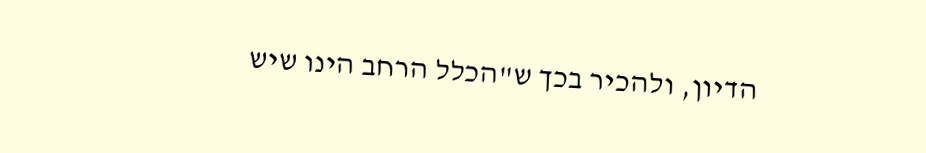הדיון, ולהכיר בכך ש"הכלל הרחב הינו שיש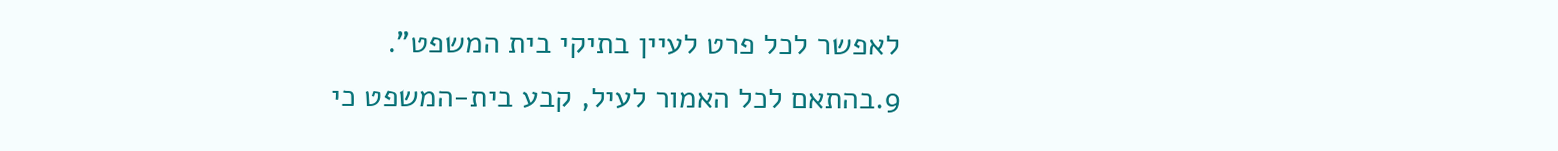לאפשר לכל פרט לעיין בתיקי בית המשפט".
9.בהתאם לכל האמור לעיל, קבע בית-המשפט כי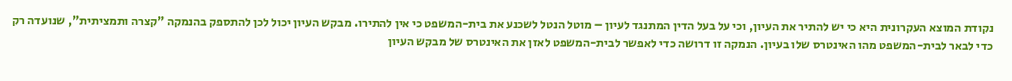נקודת המוצא העקרונית היא כי יש להתיר את העיון, וכי על בעל הדין המתנגד לעיון – מוטל הנטל לשכנע את בית-המשפט כי אין להתירו. מבקש העיון יכול לכן להתספק בהנמקה "קצרה ותמציתית", שנועדה רק כדי לבאר לבית-המשפט מהו האינטרס שלו בעיון. הנמקה זו דרושה כדי לאפשר לבית-המשפט לאזן את האינטרס של מבקש העיון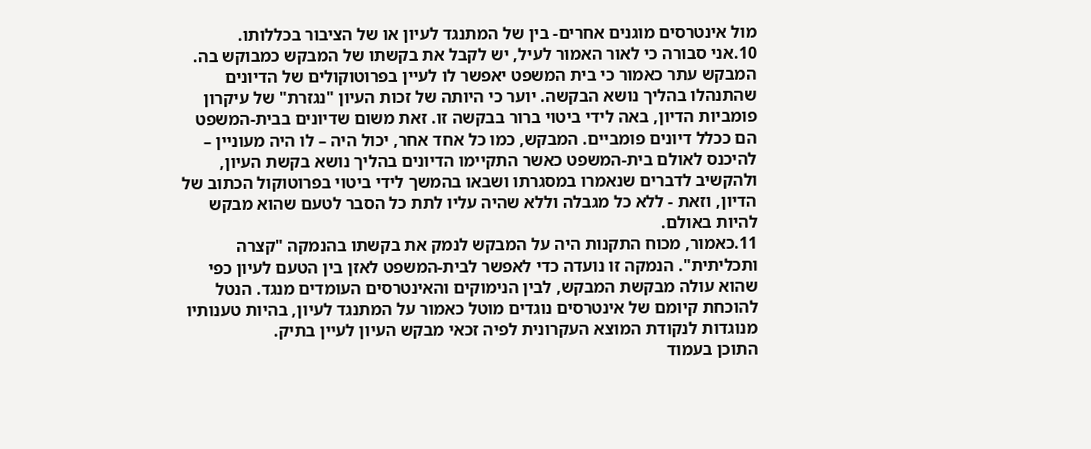מול אינטרסים מוגנים אחרים- בין של המתנגד לעיון או של הציבור בכללותו.
10.אני סבורה כי לאור האמור לעיל, יש לקבל את בקשתו של המבקש כמבוקש בה. המבקש עתר כאמור כי בית המשפט יאפשר לו לעיין בפרוטוקולים של הדיונים שהתנהלו בהליך נושא הבקשה. יוער כי היותה של זכות העיון "נגזרת" של עיקרון פומביות הדיון, באה לידי ביטוי ברור בבקשה זו. זאת משום שדיונים בבית-המשפט הם ככלל דיונים פומביים. המבקש, כמו כל אחד אחר, יכול היה – לו היה מעוניין – להיכנס לאולם בית-המשפט כאשר התקיימו הדיונים בהליך נושא בקשת העיון, ולהקשיב לדברים שנאמרו במסגרתו ושבאו בהמשך לידי ביטוי בפרוטוקול הכתוב של הדיון, וזאת - ללא כל מגבלה וללא שהיה עליו לתת כל הסבר לטעם שהוא מבקש להיות באולם.
11.כאמור, מכוח התקנות היה על המבקש לנמק את בקשתו בהנמקה "קצרה ותכליתית". הנמקה זו נועדה כדי לאפשר לבית-המשפט לאזן בין הטעם לעיון כפי שהוא עולה מבקשת המבקש, לבין הנימוקים והאינטרסים העומדים מנגד. הנטל להוכחת קיומם של אינטרסים נוגדים מוטל כאמור על המתנגד לעיון, בהיות טענותיו מנוגדות לנקודת המוצא העקרונית לפיה זכאי מבקש העיון לעיין בתיק.
התוכן בעמוד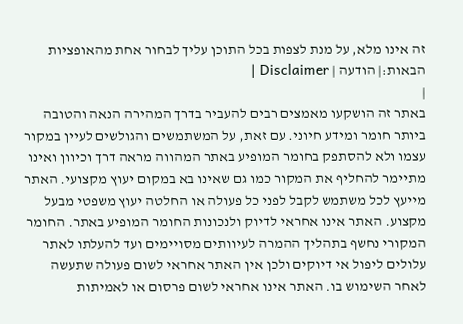זה אינו מלא, על מנת לצפות בכל התוכן עליך לבחור אחת מהאופציות הבאות:| הודעה | Disclaimer |
|
באתר זה הושקעו מאמצים רבים להעביר בדרך המהירה הנאה והטובה ביותר חומר ומידע חיוני. עם זאת, על המשתמשים והגולשים לעיין במקור עצמו ולא להסתפק בחומר המופיע באתר המהווה מראה דרך וכיוון ואינו מתיימר להחליף את המקור כמו גם שאינו בא במקום יעוץ מקצועי. האתר מייעץ לכל משתמש לקבל לפני כל פעולה או החלטה יעוץ משפטי מבעל מקצוע. האתר אינו אחראי לדיוק ולנכונות החומר המופיע באתר. החומר המקורי נחשף בתהליך ההמרה לעיוותים מסויימים ועד להעלתו לאתר עלולים ליפול אי דיוקים ולכן אין האתר אחראי לשום פעולה שתעשה לאחר השימוש בו. האתר אינו אחראי לשום פרסום או לאמיתות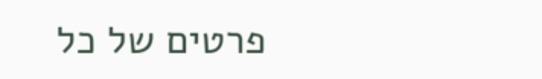פרטים של כל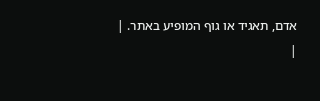אדם, תאגיד או גוף המופיע באתר. |
|